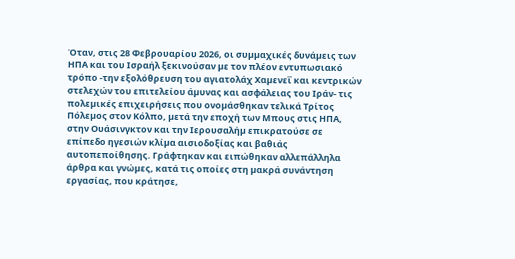Όταν, στις 28 Φεβρουαρίου 2026, οι συµµαχικές δυνάµεις των ΗΠΑ και του Ισραήλ ξεκινούσαν µε τον πλέον εντυπωσιακό τρόπο -την εξολόθρευση του αγιατολάχ Χαµενεΐ και κεντρικών στελεχών του επιτελείου άµυνας και ασφάλειας του Ιράν- τις πολεµικές επιχειρήσεις που ονοµάσθηκαν τελικά Τρίτος Πόλεµος στον Κόλπο, µετά την εποχή των Μπους στις ΗΠΑ, στην Ουάσινγκτον και την Ιερουσαλήµ επικρατούσε σε επίπεδο ηγεσιών κλίµα αισιοδοξίας και βαθιάς αυτοπεποίθησης. Γράφτηκαν και ειπώθηκαν αλλεπάλληλα άρθρα και γνώµες, κατά τις οποίες στη µακρά συνάντηση εργασίας, που κράτησε,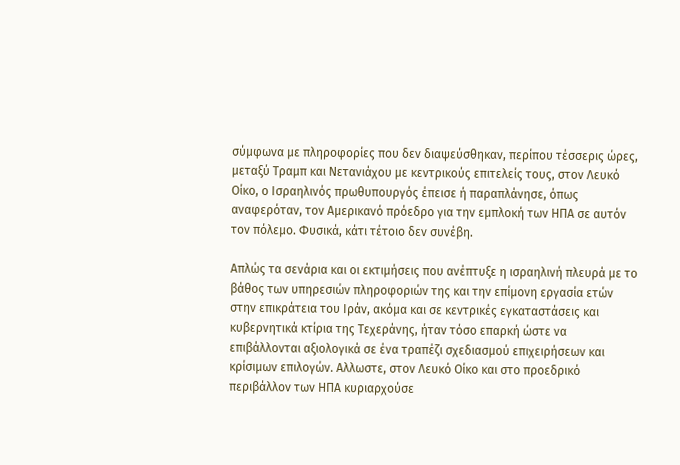σύµφωνα µε πληροφορίες που δεν διαψεύσθηκαν, περίπου τέσσερις ώρες, µεταξύ Τραµπ και Νετανιάχου µε κεντρικούς επιτελείς τους, στον Λευκό Οίκο, ο Ισραηλινός πρωθυπουργός έπεισε ή παραπλάνησε, όπως αναφερόταν, τον Αµερικανό πρόεδρο για την εµπλοκή των ΗΠΑ σε αυτόν τον πόλεµο. Φυσικά, κάτι τέτοιο δεν συνέβη.

Απλώς τα σενάρια και οι εκτιµήσεις που ανέπτυξε η ισραηλινή πλευρά µε το βάθος των υπηρεσιών πληροφοριών της και την επίµονη εργασία ετών στην επικράτεια του Ιράν, ακόµα και σε κεντρικές εγκαταστάσεις και κυβερνητικά κτίρια της Τεχεράνης, ήταν τόσο επαρκή ώστε να επιβάλλονται αξιολογικά σε ένα τραπέζι σχεδιασµού επιχειρήσεων και κρίσιµων επιλογών. Αλλωστε, στον Λευκό Οίκο και στο προεδρικό περιβάλλον των ΗΠΑ κυριαρχούσε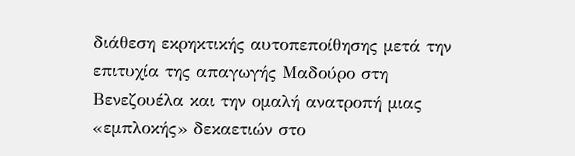διάθεση εκρηκτικής αυτοπεποίθησης µετά την επιτυχία της απαγωγής Μαδούρο στη Βενεζουέλα και την οµαλή ανατροπή µιας «εµπλοκής» δεκαετιών στο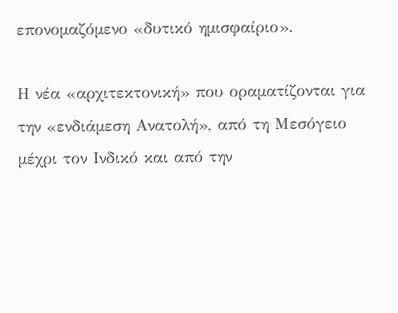επονοµαζόµενο «δυτικό ηµισφαίριο».

Η νέα «αρχιτεκτονική» που οραµατίζονται για την «ενδιάµεση Ανατολή», από τη Μεσόγειο µέχρι τον Ινδικό και από την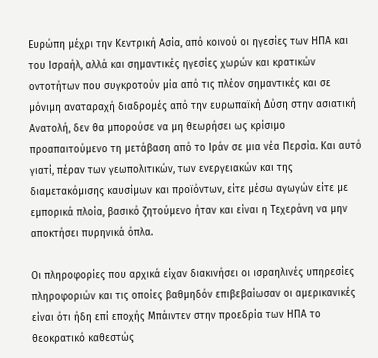Ευρώπη µέχρι την Κεντρική Ασία, από κοινού οι ηγεσίες των ΗΠΑ και του Ισραήλ, αλλά και σηµαντικές ηγεσίες χωρών και κρατικών οντοτήτων που συγκροτούν µία από τις πλέον σηµαντικές και σε µόνιµη αναταραχή διαδροµές από την ευρωπαϊκή ∆ύση στην ασιατική Ανατολή, δεν θα µπορούσε να µη θεωρήσει ως κρίσιµο προαπαιτούµενο τη µετάβαση από το Ιράν σε µια νέα Περσία. Και αυτό γιατί, πέραν των γεωπολιτικών, των ενεργειακών και της διαµετακόµισης καυσίµων και προϊόντων, είτε µέσω αγωγών είτε µε εµπορικά πλοία, βασικό ζητούµενο ήταν και είναι η Τεχεράνη να µην αποκτήσει πυρηνικά όπλα.

Οι πληροφορίες που αρχικά είχαν διακινήσει οι ισραηλινές υπηρεσίες πληροφοριών και τις οποίες βαθµηδόν επιβεβαίωσαν οι αµερικανικές είναι ότι ήδη επί εποχής Μπάιντεν στην προεδρία των ΗΠΑ το θεοκρατικό καθεστώς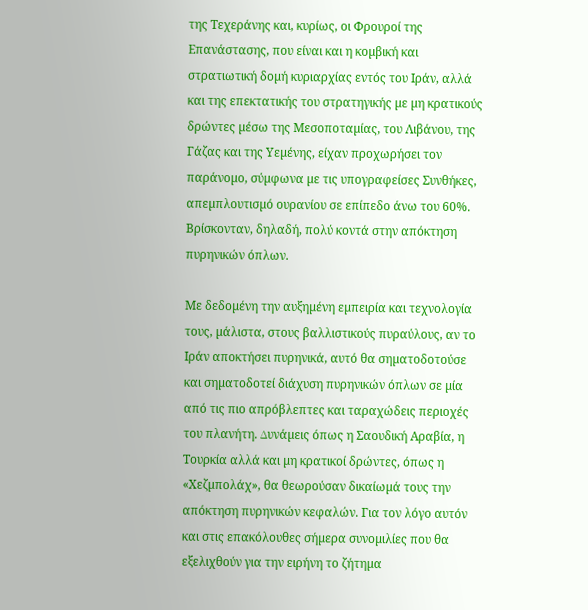της Τεχεράνης και, κυρίως, οι Φρουροί της Επανάστασης, που είναι και η κοµβική και στρατιωτική δοµή κυριαρχίας εντός του Ιράν, αλλά και της επεκτατικής του στρατηγικής µε µη κρατικούς δρώντες µέσω της Μεσοποταµίας, του Λιβάνου, της Γάζας και της Υεµένης, είχαν προχωρήσει τον παράνοµο, σύµφωνα µε τις υπογραφείσες Συνθήκες, απεµπλουτισµό ουρανίου σε επίπεδο άνω του 60%. Βρίσκονταν, δηλαδή, πολύ κοντά στην απόκτηση πυρηνικών όπλων.

Με δεδοµένη την αυξηµένη εµπειρία και τεχνολογία τους, µάλιστα, στους βαλλιστικούς πυραύλους, αν το Ιράν αποκτήσει πυρηνικά, αυτό θα σηµατοδοτούσε και σηµατοδοτεί διάχυση πυρηνικών όπλων σε µία από τις πιο απρόβλεπτες και ταραχώδεις περιοχές του πλανήτη. ∆υνάµεις όπως η Σαουδική Αραβία, η Τουρκία αλλά και µη κρατικοί δρώντες, όπως η «Χεζµπολάχ», θα θεωρούσαν δικαίωµά τους την απόκτηση πυρηνικών κεφαλών. Για τον λόγο αυτόν και στις επακόλουθες σήµερα συνοµιλίες που θα εξελιχθούν για την ειρήνη το ζήτηµα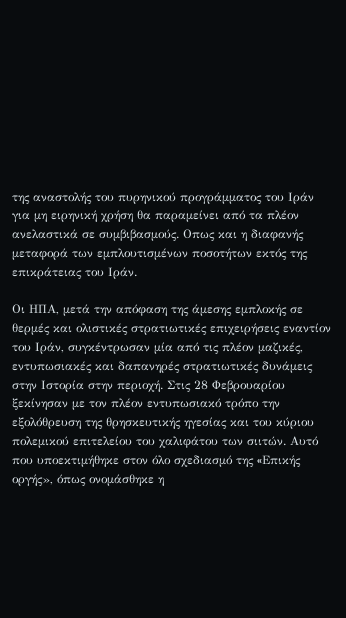της αναστολής του πυρηνικού προγράµµατος του Ιράν για µη ειρηνική χρήση θα παραµείνει από τα πλέον ανελαστικά σε συµβιβασµούς. Οπως και η διαφανής µεταφορά των εµπλουτισµένων ποσοτήτων εκτός της επικράτειας του Ιράν.

Οι ΗΠΑ, µετά την απόφαση της άµεσης εµπλοκής σε θερµές και ολιστικές στρατιωτικές επιχειρήσεις εναντίον του Ιράν, συγκέντρωσαν µία από τις πλέον µαζικές, εντυπωσιακές και δαπανηρές στρατιωτικές δυνάµεις στην Ιστορία στην περιοχή. Στις 28 Φεβρουαρίου ξεκίνησαν µε τον πλέον εντυπωσιακό τρόπο την εξολόθρευση της θρησκευτικής ηγεσίας και του κύριου πολεµικού επιτελείου του χαλιφάτου των σιιτών. Αυτό που υποεκτιµήθηκε στον όλο σχεδιασµό της «Eπικής οργής», όπως ονοµάσθηκε η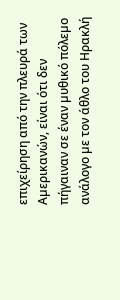επιχείρηση από την πλευρά των Αµερικανών, είναι ότι δεν πήγαιναν σε έναν µυθικό πόλεµο ανάλογο µε τον άθλο του Ηρακλή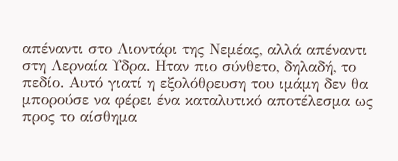απέναντι στο Λιοντάρι της Νεµέας, αλλά απέναντι στη Λερναία Υδρα. Ηταν πιο σύνθετο, δηλαδή, το πεδίο. Αυτό γιατί η εξολόθρευση του ιµάµη δεν θα µπορούσε να φέρει ένα καταλυτικό αποτέλεσµα ως προς το αίσθηµα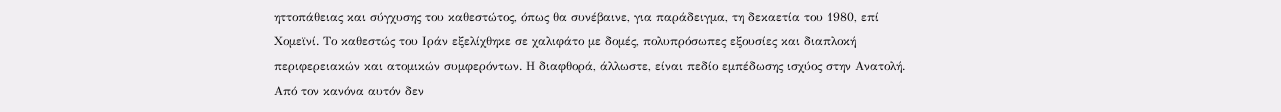ηττοπάθειας και σύγχυσης του καθεστώτος, όπως θα συνέβαινε, για παράδειγµα, τη δεκαετία του 1980, επί Χοµεϊνί. Το καθεστώς του Ιράν εξελίχθηκε σε χαλιφάτο µε δοµές, πολυπρόσωπες εξουσίες και διαπλοκή περιφερειακών και ατοµικών συµφερόντων. Η διαφθορά, άλλωστε, είναι πεδίο εµπέδωσης ισχύος στην Ανατολή. Από τον κανόνα αυτόν δεν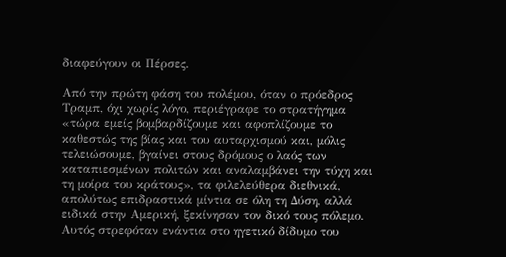διαφεύγουν οι Πέρσες.

Από την πρώτη φάση του πολέµου, όταν ο πρόεδρος Τραµπ, όχι χωρίς λόγο, περιέγραφε το στρατήγηµα «τώρα εµείς βοµβαρδίζουµε και αφοπλίζουµε το καθεστώς της βίας και του αυταρχισµού και, µόλις τελειώσουµε, βγαίνει στους δρόµους ο λαός των καταπιεσµένων πολιτών και αναλαµβάνει την τύχη και τη µοίρα του κράτους», τα φιλελεύθερα διεθνικά, απολύτως επιδραστικά µίντια σε όλη τη ∆ύση, αλλά ειδικά στην Αµερική, ξεκίνησαν τον δικό τους πόλεµο. Αυτός στρεφόταν ενάντια στο ηγετικό δίδυµο του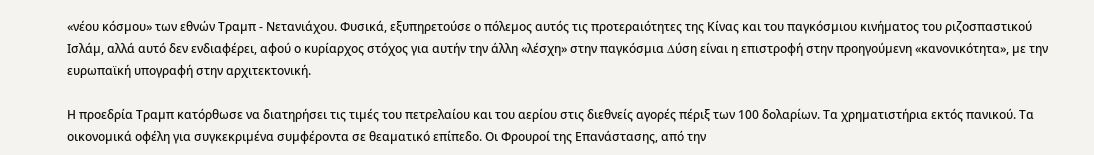«νέου κόσµου» των εθνών Τραµπ - Νετανιάχου. Φυσικά, εξυπηρετούσε ο πόλεµος αυτός τις προτεραιότητες της Κίνας και του παγκόσµιου κινήµατος του ριζοσπαστικού Ισλάµ, αλλά αυτό δεν ενδιαφέρει, αφού ο κυρίαρχος στόχος για αυτήν την άλλη «λέσχη» στην παγκόσµια ∆ύση είναι η επιστροφή στην προηγούµενη «κανονικότητα», µε την ευρωπαϊκή υπογραφή στην αρχιτεκτονική.

Η προεδρία Τραµπ κατόρθωσε να διατηρήσει τις τιµές του πετρελαίου και του αερίου στις διεθνείς αγορές πέριξ των 100 δολαρίων. Τα χρηµατιστήρια εκτός πανικού. Τα οικονοµικά οφέλη για συγκεκριµένα συµφέροντα σε θεαµατικό επίπεδο. Οι Φρουροί της Επανάστασης, από την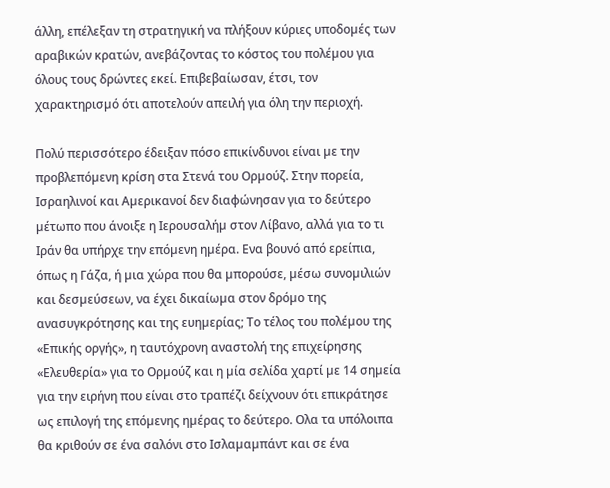άλλη, επέλεξαν τη στρατηγική να πλήξουν κύριες υποδοµές των αραβικών κρατών, ανεβάζοντας το κόστος του πολέµου για όλους τους δρώντες εκεί. Επιβεβαίωσαν, έτσι, τον χαρακτηρισµό ότι αποτελούν απειλή για όλη την περιοχή.

Πολύ περισσότερο έδειξαν πόσο επικίνδυνοι είναι µε την προβλεπόµενη κρίση στα Στενά του Ορµούζ. Στην πορεία, Ισραηλινοί και Αµερικανοί δεν διαφώνησαν για το δεύτερο µέτωπο που άνοιξε η Ιερουσαλήµ στον Λίβανο, αλλά για το τι Ιράν θα υπήρχε την επόµενη ηµέρα. Ενα βουνό από ερείπια, όπως η Γάζα, ή µια χώρα που θα µπορούσε, µέσω συνοµιλιών και δεσµεύσεων, να έχει δικαίωµα στον δρόµο της ανασυγκρότησης και της ευηµερίας; Το τέλος του πολέµου της «Επικής οργής», η ταυτόχρονη αναστολή της επιχείρησης «Ελευθερία» για το Ορµούζ και η µία σελίδα χαρτί µε 14 σηµεία για την ειρήνη που είναι στο τραπέζι δείχνουν ότι επικράτησε ως επιλογή της επόµενης ηµέρας το δεύτερο. Ολα τα υπόλοιπα θα κριθούν σε ένα σαλόνι στο Ισλαµαµπάντ και σε ένα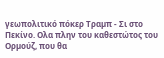γεωπολιτικό πόκερ Τραµπ - Σι στο Πεκίνο. Ολα πλην του καθεστώτος του Ορµούζ, που θα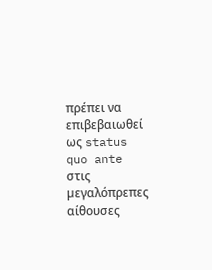πρέπει να επιβεβαιωθεί ως status quo ante στις µεγαλόπρεπες αίθουσες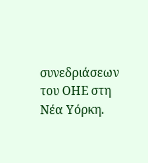συνεδριάσεων του ΟΗΕ στη Νέα Υόρκη.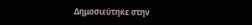Δημοσιεύτηκε στην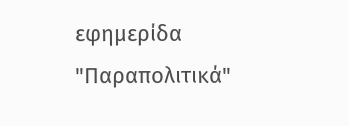εφημερίδα "Παραπολιτικά"